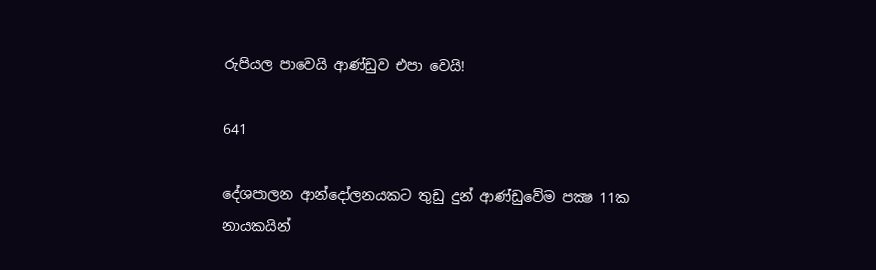රුපියල පාවෙයි ආණ්ඩුව එපා වෙයි!

641

දේශපාලන ආන්දෝලනයකට තුඩු දුන් ආණ්ඩුවේම පක්‍ෂ 11ක නායකයින්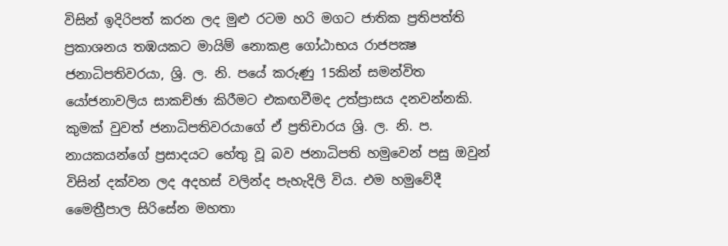විසින් ඉදිරිපත් කරන ලද මුළු රටම හරි මගට ජාතික ප්‍රතිපත්ති ප්‍රකාශනය තඹයකට මායිම් නොකළ ගෝඨාභය රාජපක්‍ෂ ජනාධිපතිවරයා, ශ්‍රි. ල. නි. පයේ කරුණු 15කින් සමන්විත යෝජනාවලිය සාකච්ඡා කිරීමට එකඟවීමද උත්ප්‍රාසය දනවන්නකි. කුමක් වුවත් ජනාධිපතිවරයාගේ ඒ ප්‍රතිචාරය ශ්‍රි. ල. නි. ප. නායකයන්ගේ ප්‍රසාදයට හේතු වූ බව ජනාධිපති හමුවෙන් පසු ඔවුන් විසින් දක්වන ලද අදහස් වලින්ද පැහැදිලි විය. එම හමුවේදී මෛත්‍රීපාල සිරිසේන මහතා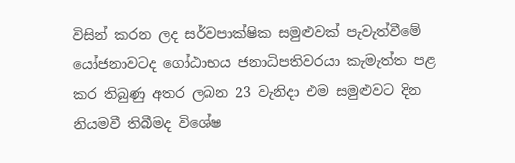විසින් කරන ලද සර්වපාක්ෂික සමුළුවක් පැවැත්වීමේ යෝජනාවටද ගෝඨාභය ජනාධිපතිවරයා කැමැත්ත පළ කර තිබුණු අතර ලබන 23 වැනිදා එම සමුළුවට දින නියමවී තිබීමද විශේෂ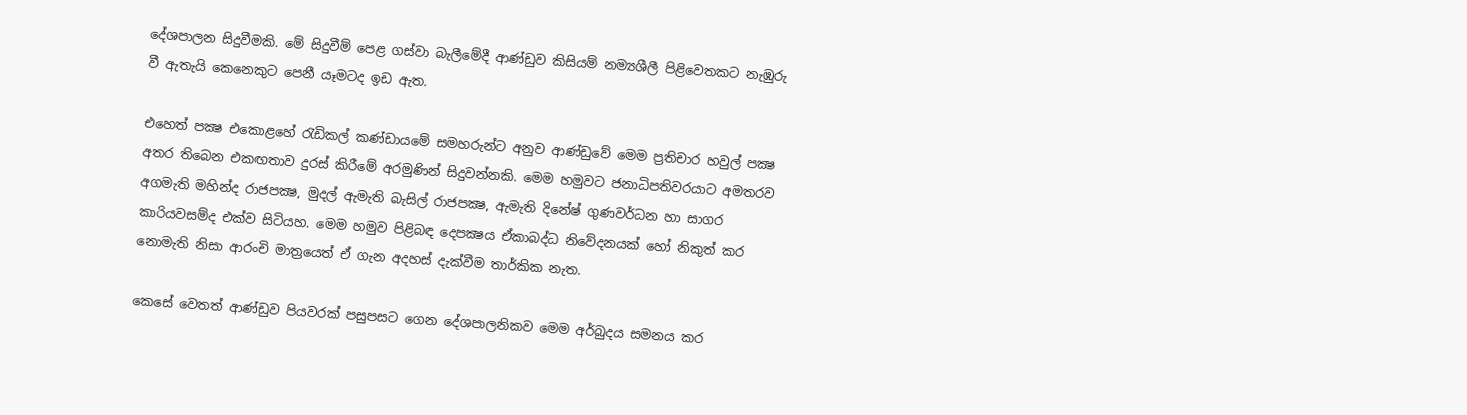දේශපාලන සිදුවීමකි. මේ සිදුවීම් පෙළ ගස්වා බැලීමේදී ආණ්ඩුව කිසියම් නම්‍යශීලී පිළිවෙතකට නැඹුරු වී ඇතැයි කෙනෙකුට පෙනී යෑමටද ඉඩ ඇත.

එහෙත් පක්‍ෂ එකොළහේ රැඩිකල් කණ්ඩායමේ සමහරුන්ට අනුව ආණ්ඩුවේ මෙම ප්‍රතිචාර හවුල් පක්‍ෂ අතර තිබෙන එකඟතාව දුරස් කිරීමේ අරමුණින් සිදුවන්නකි. මෙම හමුවට ජනාධිපතිවරයාට අමතරව අගමැති මහින්ද රාජපක්‍ෂ, මුදල් ඇමැති බැසිල් රාජපක්‍ෂ, ඇමැති දිනේෂ් ගුණවර්ධන හා සාගර කාරියවසම්ද එක්ව සිටියහ. මෙම හමුව පිළිබඳ දෙපක්‍ෂය ඒකාබද්ධ නිවේදනයක් හෝ නිකුත් කර නොමැති නිසා ආරංචි මාත්‍රයෙත් ඒ ගැන අදහස් දැක්වීම තාර්කික නැත.

කෙසේ වෙතත් ආණ්ඩුව පියවරක් පසුපසට ගෙන දේශපාලනිකව මෙම අර්බුදය සමනය කර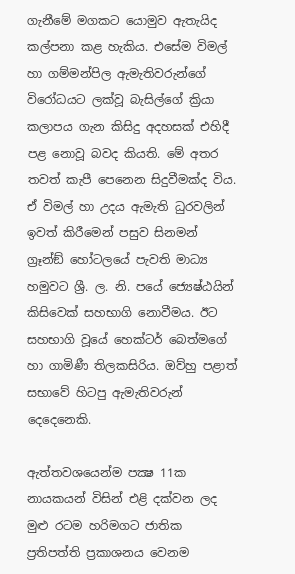ගැනීමේ මගකට යොමුව ඇතැයිද කල්පනා කළ හැකිය. එසේම විමල් හා ගම්මන්පිල ඇමැතිවරුන්ගේ විරෝධයට ලක්වූ බැසිල්ගේ ක්‍රියා කලාපය ගැන කිසිදු අදහසක් එහිදී පළ නොවූ බවද කියති. මේ අතර තවත් කැපී පෙනෙන සිදුවීමක්ද විය. ඒ විමල් හා උදය ඇමැති ධුරවලින් ඉවත් කිරීමෙන් පසුව සිනමන් ග්‍රෑන්ඞ් හෝටලයේ පැවති මාධ්‍ය හමුවට ශ්‍රී. ල. නි. පයේ ජ්‍යෙෂ්ඨයින් කිසිවෙක් සහභාගි නොවීමය. ඊට සහභාගි වූයේ හෙක්ටර් බෙත්මගේ හා ගාමිණී තිලකසිරිය. ඔව්හු පළාත් සභාවේ හිටපු ඇමැතිවරුන් දෙදෙනෙකි.

ඇත්තවශයෙන්ම පක්‍ෂ 11ක නායකයන් විසින් එළි දක්වන ලද මුළු රටම හරිමගට ජාතික ප්‍රතිපත්ති ප්‍රකාශනය වෙනම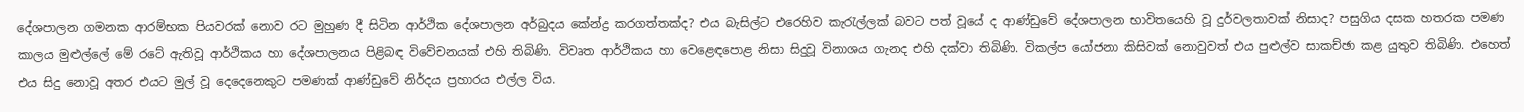දේශපාලන ගමනක ආරම්භක පියවරක් නොව රට මුහුණ දී සිටින ආර්ථික දේශපාලන අර්බුදය කේන්ද්‍ර කරගත්තක්ද? එය බැසිල්ට එරෙහිව කැරැල්ලක් බවට පත් වූයේ ද ආණ්ඩුවේ දේශපාලන භාවිතයෙහි වූ දුර්වලතාවක් නිසාද? පසුගිය දසක හතරක පමණ කාලය මුළුල්ලේ මේ රටේ ඇතිවූ ආර්ථිකය හා දේශපාලනය පිළිබඳ විවේචනයක් එහි තිබිණි. විවෘත ආර්ථිකය හා වෙළෙඳපොළ නිසා සිදුවූ විනාශය ගැනද එහි දක්වා තිබිණි. විකල්ප යෝජනා කිසිවක් නොවුවත් එය පුළුල්ව සාකච්ඡා කළ යුතුව තිබිණි. එහෙත් එය සිදු නොවූ අතර එයට මුල් වූ දෙදෙනෙකුට පමණක් ආණ්ඩුවේ නිර්දය ප්‍රහාරය එල්ල විය.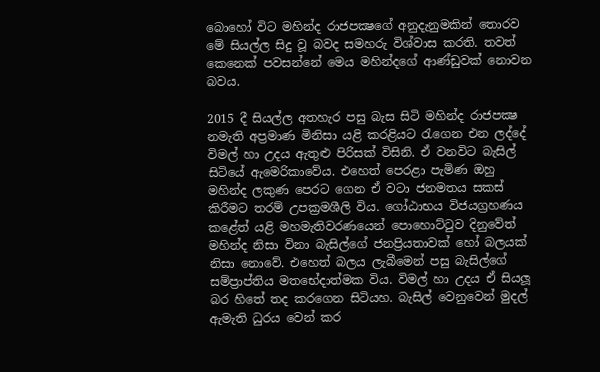බොහෝ විට මහින්ද රාජපක්‍ෂගේ අනුදැනුමකින් තොරව මේ සියල්ල සිදු වූ බවද සමහරු විශ්වාස කරති. තවත් කෙනෙක් පවසන්නේ මෙය මහින්දගේ ආණ්ඩුවක් නොවන බවය.

2015 දී සියල්ල අතහැර පසු බැස සිටි මහින්ද රාජපක්‍ෂ නමැති අප්‍රමාණ මිනිසා යළි කරළියට රැගෙන එන ලද්දේ විමල් හා උදය ඇතුළු පිරිසක් විසිනි. ඒ වනවිට බැසිල් සිටියේ ඇමෙරිකාවේය. එහෙත් පෙරළා පැමිණ ඔහු මහින්ද ලකුණ පෙරට ගෙන ඒ වටා ජනමතය සකස් කිරීමට තරම් උපක්‍රමශීලි විය. ගෝඨාභය විජයග්‍රහණය කළේත් යළි මහමැතිවරණයෙන් පොහොට්ටුව දිනුවේත් මහින්ද නිසා විනා බැසිල්ගේ ජනප්‍රියතාවක් හෝ බලයක් නිසා නොවේ. එහෙත් බලය ලැබීමෙන් පසු බැසිල්ගේ සම්ප්‍රාප්තිය මතභේදාත්මක විය. විමල් හා උදය ඒ සියලූ බර හිතේ තද කරගෙන සිටියහ. බැසිල් වෙනුවෙන් මුදල් ඇමැති ධුරය වෙන් කර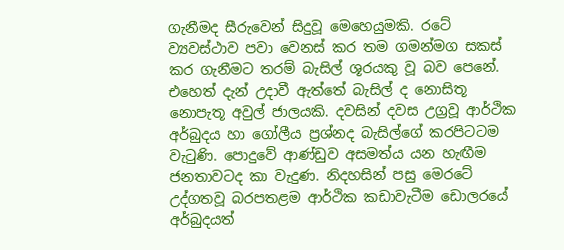ගැනීමද සීරුවෙන් සිදුවූ මෙහෙයුමකි. රටේ ව්‍යවස්ථාව පවා වෙනස් කර තම ගමන්මග සකස් කර ගැනීමට තරම් බැසිල් ශූරයකු වූ බව පෙනේ. එහෙත් දැන් උදාවී ඇත්තේ බැසිල් ද නොසිතූ නොපැතූ අවුල් ජාලයකි. දවසින් දවස උග්‍රවූ ආර්ථික අර්බුදය හා ගෝලීය ප්‍රශ්නද බැසිල්ගේ කරපිටටම වැටුණි. පොදුවේ ආණ්ඩුව අසමත්ය යන හැඟීම ජනතාවටද කා වැදුණ. නිදහසින් පසු මෙරටේ උද්ගතවූ බරපතළම ආර්ථික කඩාවැටීම ඩොලරයේ අර්බුදයත්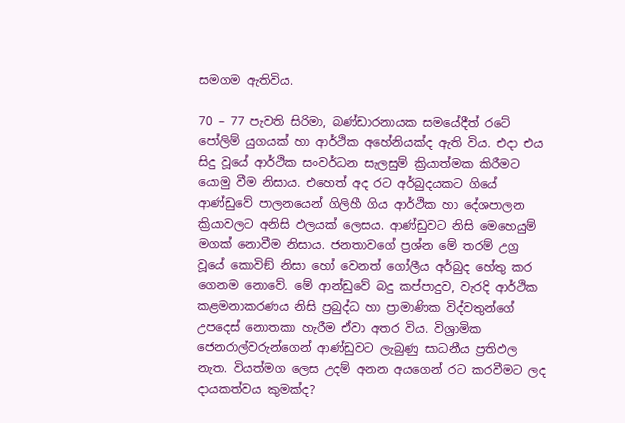සමගම ඇතිවිය.

70 – 77 පැවති සිරිමා, බණ්ඩාරනායක සමයේදීත් රටේ පෝලිම් යුගයක් හා ආර්ථික අහේනියක්ද ඇති විය. එදා එය සිදු වූයේ ආර්ථික සංවර්ධන සැලසුම් ක්‍රියාත්මක කිරීමට යොමු වීම නිසාය. එහෙත් අද රට අර්බුදයකට ගියේ ආණ්ඩුවේ පාලනයෙන් ගිලිහී ගිය ආර්ථික හා දේශපාලන ක්‍රියාවලට අනිසි ඵලයක් ලෙසය. ආණ්ඩුවට නිසි මෙහෙයුම් මගක් නොවීම නිසාය. ජනතාවගේ ප්‍රශ්න මේ තරම් උග්‍ර වූයේ කොවිඞ් නිසා හෝ වෙනත් ගෝලීය අර්බුද හේතු කර ගෙනම නොවේ. මේ ආන්ඩුවේ බදු කප්පාදුව, වැරදි ආර්ථික කළමනාකරණය නිසි ප්‍රබුද්ධ හා ප්‍රාමාණික විද්වතුන්ගේ උපදෙස් නොතකා හැරීම ඒවා අතර විය. විශ්‍රාමික ජෙනරාල්වරුන්ගෙන් ආණ්ඩුවට ලැබුණු සාධනීය ප්‍රතිඵල නැත. වියත්මග ලෙස උදම් අනන අයගෙන් රට කරවීමට ලද දායකත්වය කුමක්ද?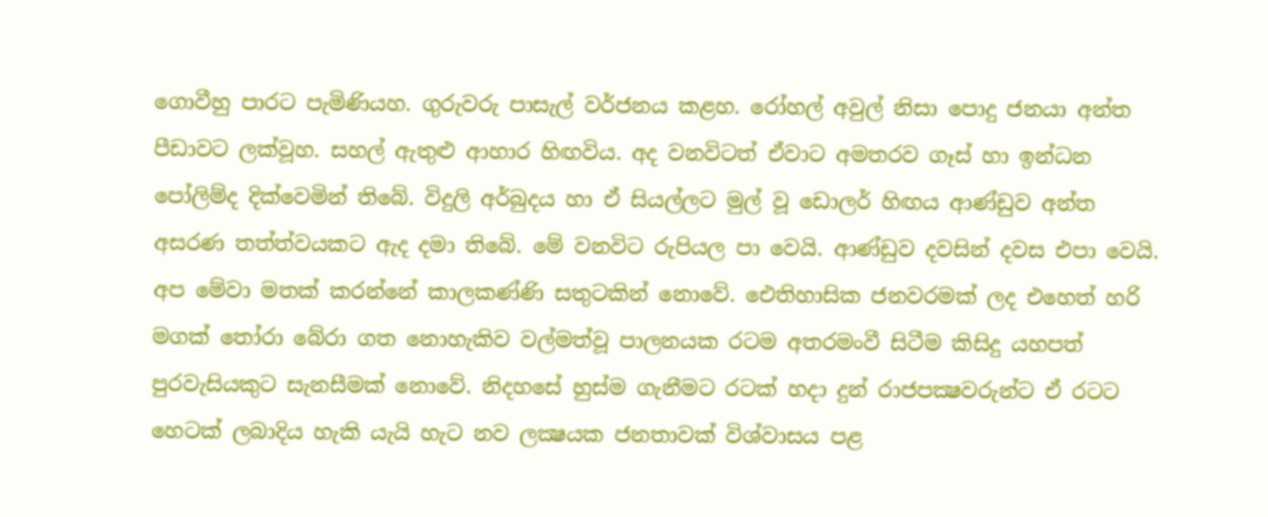ගොවීහු පාරට පැමිණියහ. ගුරුවරු පාසැල් වර්ජනය කළහ. රෝහල් අවුල් නිසා පොදු ජනයා අන්ත පීඩාවට ලක්වූහ. සහල් ඇතුළු ආහාර හිඟවිය. අද වනවිටත් ඒවාට අමතරව ගෑස් හා ඉන්ධන පෝලිම්ද දික්වෙමින් තිබේ. විදුලි අර්බුදය හා ඒ සියල්ලට මුල් වූ ඩොලර් හිඟය ආණ්ඩුව අන්ත අසරණ තත්ත්වයකට ඇද දමා තිබේ. මේ වනවිට රුපියල පා වෙයි. ආණ්ඩුව දවසින් දවස එපා වෙයි. අප මේවා මතක් කරන්නේ කාලකණ්ණි සතුටකින් නොවේ. ඓතිහාසික ජනවරමක් ලද එහෙත් හරි මගක් තෝරා බේරා ගත නොහැකිව වල්මත්වූ පාලනයක රටම අතරමංවී සිටීම කිසිදු යහපත් පුරවැසියකුට සැනසීමක් නොවේ. නිදහසේ හුස්ම ගැනීමට රටක් හදා දුන් රාජපක්‍ෂවරුන්ට ඒ රටට හෙටක් ලබාදිය හැකි යැයි හැට නව ලක්‍ෂයක ජනතාවක් විශ්වාසය පළ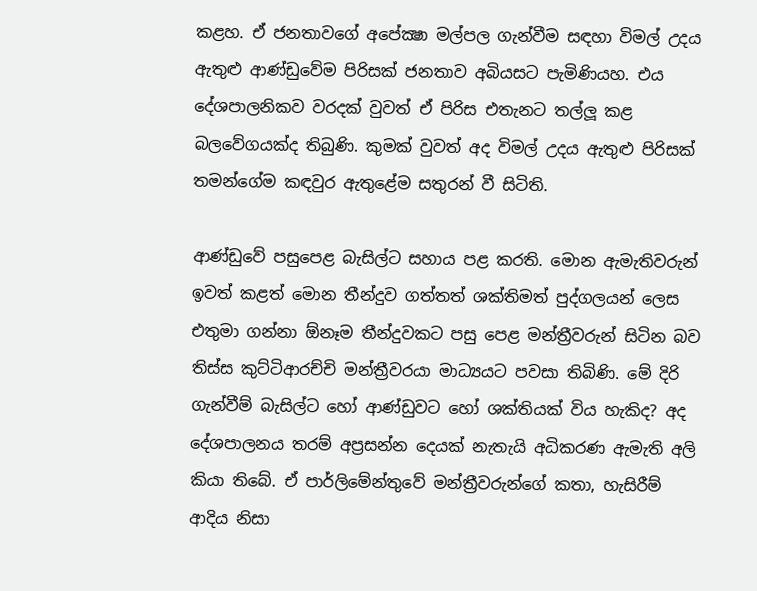කළහ. ඒ ජනතාවගේ අපේක්‍ෂා මල්පල ගැන්වීම සඳහා විමල් උදය ඇතුළු ආණ්ඩුවේම පිරිසක් ජනතාව අබියසට පැමිණියහ. එය දේශපාලනිකව වරදක් වුවත් ඒ පිරිස එතැනට තල්ලූ කළ බලවේගයක්ද තිබුණි. කුමක් වුවත් අද විමල් උදය ඇතුළු පිරිසක් තමන්ගේම කඳවුර ඇතුළේම සතුරන් වී සිටිති.

ආණ්ඩුවේ පසුපෙළ බැසිල්ට සහාය පළ කරති. මොන ඇමැතිවරුන් ඉවත් කළත් මොන තීන්දුව ගත්තත් ශක්තිමත් පුද්ගලයන් ලෙස එතුමා ගන්නා ඕනෑම තීන්දුවකට පසු පෙළ මන්ත්‍රීවරුන් සිටින බව තිස්ස කුට්ටිආරච්චි මන්ත්‍රීවරයා මාධ්‍යයට පවසා තිබිණි. මේ දිරි ගැන්වීම් බැසිල්ට හෝ ආණ්ඩුවට හෝ ශක්තියක් විය හැකිද? අද දේශපාලනය තරම් අප්‍රසන්න දෙයක් නැතැයි අධිකරණ ඇමැති අලි කියා තිබේ. ඒ පාර්ලිමේන්තුවේ මන්ත්‍රීවරුන්ගේ කතා, හැසිරීම් ආදිය නිසා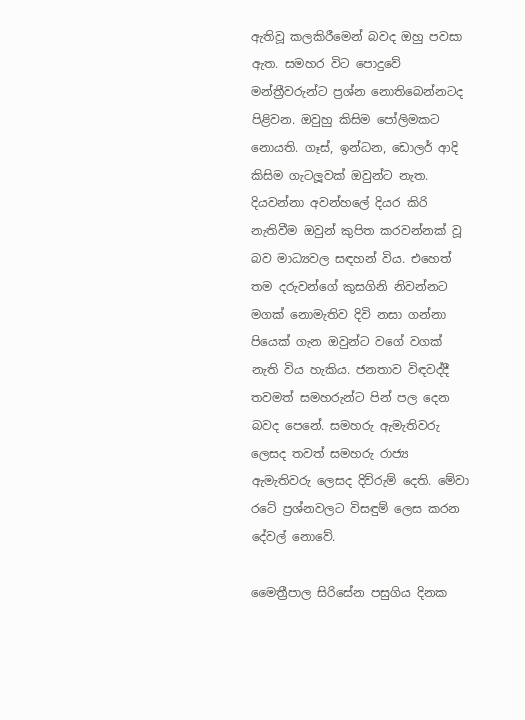ඇතිවූ කලකිරීමෙන් බවද ඔහු පවසා ඇත. සමහර විට පොදුවේ මන්ත්‍රීවරුන්ට ප්‍රශ්න නොතිබෙන්නටද පිළිවන. ඔවුහු කිසිම පෝලිමකට නොයති. ගෑස්, ඉන්ධන, ඩොලර් ආදි කිසිම ගැටලූවක් ඔවුන්ට නැත. දියවන්නා අවන්හලේ දියර කිරි නැතිවීම ඔවුන් කුපිත කරවන්නක් වූ බව මාධ්‍යවල සඳහන් විය. එහෙත් තම දරුවන්ගේ කුසගිනි නිවන්නට මගක් නොමැතිව දිවි නසා ගන්නා පියෙක් ගැන ඔවුන්ට වගේ වගක් නැති විය හැකිය. ජනතාව විඳවද්දී තවමත් සමහරුන්ට පින් පල දෙන බවද පෙනේ. සමහරු ඇමැතිවරු ලෙසද තවත් සමහරු රාජ්‍ය ඇමැතිවරු ලෙසද දිව්රුම් දෙති. මේවා රටේ ප්‍රශ්නවලට විසඳුම් ලෙස කරන දේවල් නොවේ.

මෛත්‍රීපාල සිරිසේන පසුගිය දිනක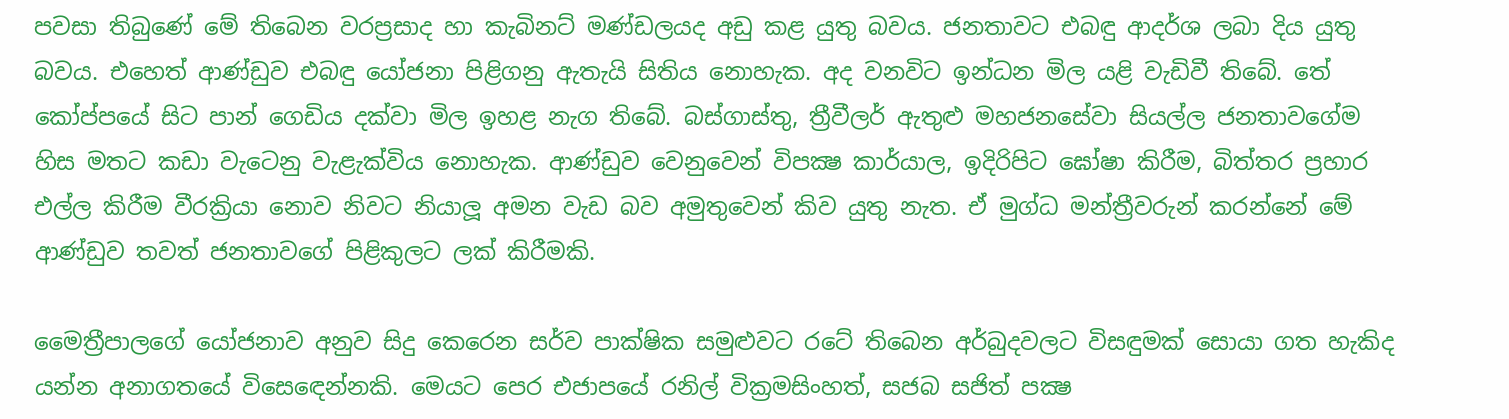පවසා තිබුණේ මේ තිබෙන වරප්‍රසාද හා කැබිනට් මණ්ඩලයද අඩු කළ යුතු බවය. ජනතාවට එබඳු ආදර්ශ ලබා දිය යුතු බවය. එහෙත් ආණ්ඩුව එබඳු යෝජනා පිළිගනු ඇතැයි සිතිය නොහැක. අද වනවිට ඉන්ධන මිල යළි වැඩිවී තිබේ. තේ කෝප්පයේ සිට පාන් ගෙඩිය දක්වා මිල ඉහළ නැග තිබේ. බස්ගාස්තු, ත්‍රීවීලර් ඇතුළු මහජනසේවා සියල්ල ජනතාවගේම හිස මතට කඩා වැටෙනු වැළැක්විය නොහැක. ආණ්ඩුව වෙනුවෙන් විපක්‍ෂ කාර්යාල, ඉදිරිපිට ඝෝෂා කිරීම, බිත්තර ප්‍රහාර එල්ල කිරීම වීරක්‍රියා නොව නිවට නියාලූ අමන වැඩ බව අමුතුවෙන් කිව යුතු නැත. ඒ මුග්ධ මන්ත්‍රීවරුන් කරන්නේ මේ ආණ්ඩුව තවත් ජනතාවගේ පිළිකුලට ලක් කිරීමකි.

මෛත්‍රීපාලගේ යෝජනාව අනුව සිදු කෙරෙන සර්ව පාක්ෂික සමුළුවට රටේ තිබෙන අර්බුදවලට විසඳුමක් සොයා ගත හැකිද යන්න අනාගතයේ විසෙඳෙන්නකි. මෙයට පෙර එජාපයේ රනිල් වික්‍රමසිංහත්, සජබ සජිත් පක්‍ෂ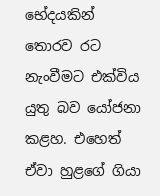භේදයකින් තොරව රට නැංවීමට එක්විය යුතු බව යෝජනා කළහ. එහෙත් ඒවා හුළගේ ගියා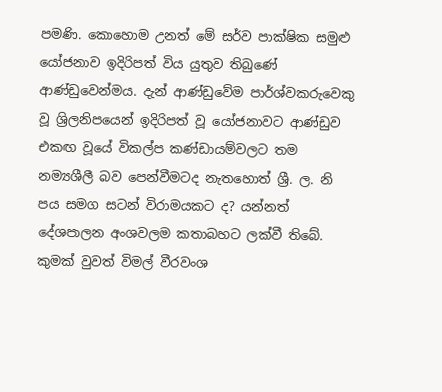පමණි. කොහොම උනත් මේ සර්ව පාක්ෂික සමුළු යෝජනාව ඉදිරිපත් විය යුතුව තිබුණේ ආණ්ඩුවෙන්මය. දැන් ආණ්ඩුවේම පාර්ශ්වකරුවෙකු වූ ශ්‍රිලනිපයෙන් ඉදිරිපත් වූ යෝජනාවට ආණ්ඩුව එකඟ වූයේ විකල්ප කණ්ඩායම්වලට තම නම්‍යශීලී බව පෙන්වීමටද නැතහොත් ශ්‍රී. ල. නි පය සමග සටන් විරාමයකට ද? යන්නත් දේශපාලන අංශවලම කතාබහට ලක්වී තිබේ. කුමක් වුවත් විමල් වීරවංශ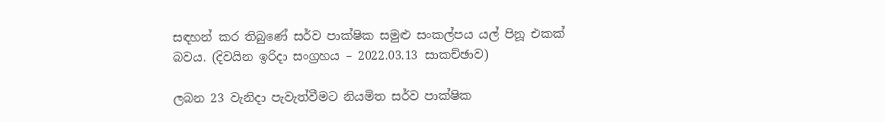සඳහන් කර තිබුණේ සර්ව පාක්ෂික සමුළු සංකල්පය යල් පිනූ එකක් බවය. (දිවයින ඉරිදා සංග්‍රහය – 2022.03.13 සාකච්ඡාව)

ලබන 23 වැනිදා පැවැත්වීමට නියමිත සර්ව පාක්ෂික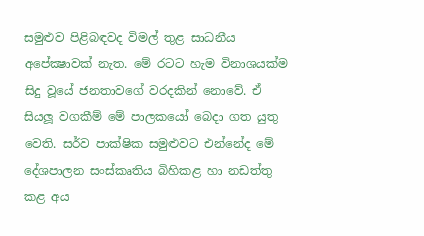සමුළුව පිළිබඳවද විමල් තුළ සාධනීය අපේක්‍ෂාවක් නැත. මේ රටට හැම විනාශයක්ම සිදු වූයේ ජනතාවගේ වරදකින් නොවේ. ඒ සියලූ වගකීම් මේ පාලකයෝ බෙදා ගත යුතු වෙති. සර්ව පාක්ෂික සමුළුවට එන්නේද මේ දේශපාලන සංස්කෘතිය බිහිකළ හා නඩත්තු කළ අය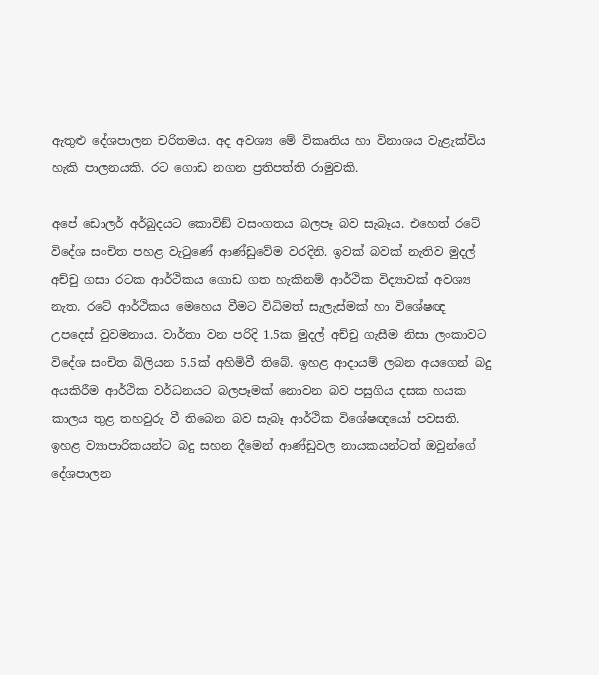ඇතුළු දේශපාලන චරිතමය. අද අවශ්‍ය මේ විකෘතිය හා විනාශය වැළැක්විය හැකි පාලනයකි. රට ගොඩ නගන ප්‍රතිපත්ති රාමුවකි.

අපේ ඩොලර් අර්බුදයට කොවිඞ් වසංගතය බලපෑ බව සැබෑය. එහෙත් රටේ විදේශ සංචිත පහළ වැටුණේ ආණ්ඩුවේම වරදිනි. ඉවක් බවක් නැතිව මුදල් අච්චු ගසා රටක ආර්ථිකය ගොඩ ගත හැකිනම් ආර්ථික විද්‍යාවක් අවශ්‍ය නැත. රටේ ආර්ථිකය මෙහෙය වීමට විධිමත් සැලැස්මක් හා විශේෂඥ උපදෙස් වුවමනාය. වාර්තා වන පරිදි 1.5ක මුදල් අච්චු ගැසීම නිසා ලංකාවට විදේශ සංචිත බිලියන 5.5ක් අහිමිවී තිබේ. ඉහළ ආදායම් ලබන අයගෙන් බදු අයකිරීම ආර්ථික වර්ධනයට බලපෑමක් නොවන බව පසුගිය දසක හයක කාලය තුළ තහවුරු වී තිබෙන බව සැබෑ ආර්ථික විශේෂඥයෝ පවසති. ඉහළ ව්‍යාපාරිකයන්ට බදු සහන දීමෙන් ආණ්ඩුවල නායකයන්ටත් ඔවුන්ගේ දේශපාලන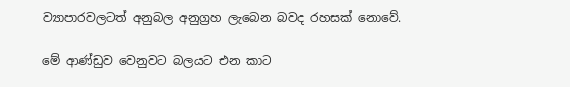ව්‍යාපාරවලටත් අනුබල අනුග්‍රහ ලැබෙන බවද රහසක් නොවේ.

මේ ආණ්ඩුව වෙනුවට බලයට එන කාට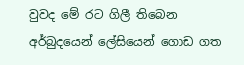වුවද මේ රට ගිලී තිබෙන අර්බුදයෙන් ලේසියෙන් ගොඩ ගත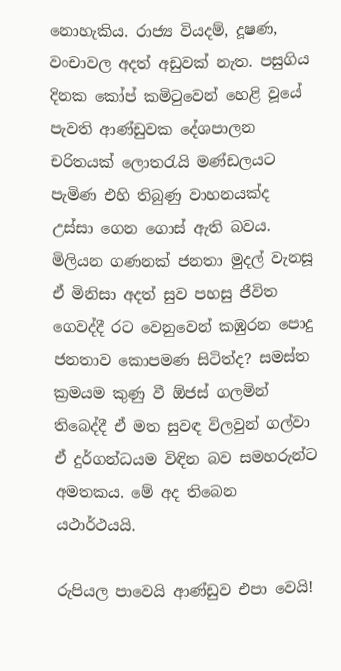නොහැකිය. රාජ්‍ය වියදම්, දූෂණ, වංචාවල අදත් අඩුවක් නැත. පසුගිය දිනක කෝප් කමිටුවෙන් හෙළි වූයේ පැවති ආණ්ඩුවක දේශපාලන චරිතයක් ලොතරැයි මණ්ඩලයට පැමිණ එහි තිබුණු වාහනයක්ද උස්සා ගෙන ගොස් ඇති බවය. මිලියන ගණනක් ජනතා මුදල් වැනසූ ඒ මිනිසා අදත් සුව පහසු ජීවිත ගෙවද්දී රට වෙනුවෙන් කඹුරන පොදු ජනතාව කොපමණ සිටිත්ද? සමස්ත ක්‍රමයම කුණු වී ඕජස් ගලමින් තිබෙද්දී ඒ මත සුවඳ විලවුන් ගල්වා ඒ දුර්ගන්ධයම විඳින බව සමහරුන්ට අමතකය. මේ අද තිබෙන යථාර්ථයයි.

රුපියල පාවෙයි ආණ්ඩුව එපා වෙයි!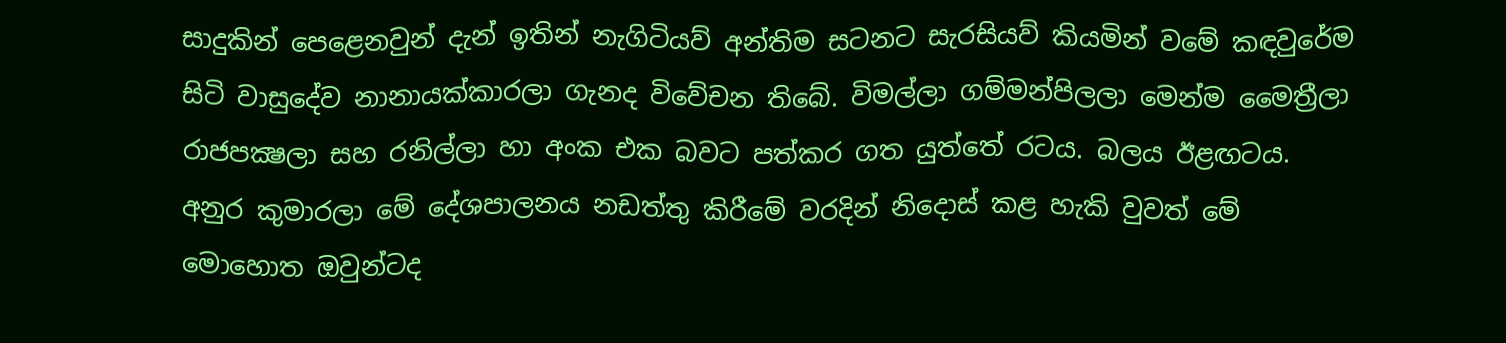සාදුකින් පෙළෙනවුන් දැන් ඉතින් නැගිටියව් අන්තිම සටනට සැරසියව් කියමින් වමේ කඳවුරේම සිටි වාසුදේව නානායක්කාරලා ගැනද විවේචන තිබේ. විමල්ලා ගම්මන්පිලලා මෙන්ම මෛත්‍රීලා රාජපක්‍ෂලා සහ රනිල්ලා හා අංක එක බවට පත්කර ගත යුත්තේ රටය. බලය ඊළඟටය. අනුර කුමාරලා මේ දේශපාලනය නඩත්තු කිරීමේ වරදින් නිදොස් කළ හැකි වුවත් මේ මොහොත ඔවුන්ටද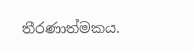තීරණාත්මකය.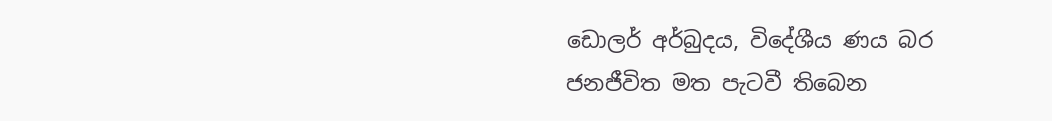ඩොලර් අර්බුදය, විදේශීය ණය බර ජනජීවිත මත පැටවී තිබෙන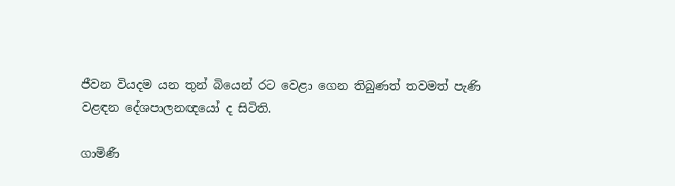ජීවන වියදම යන තුන් බියෙන් රට වෙළා ගෙන තිබුණත් තවමත් පැණි වළඳන දේශපාලනඥයෝ ද සිටිති.

ගාමිණී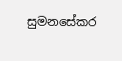සුමනසේකර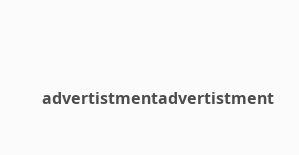advertistmentadvertistment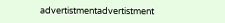advertistmentadvertistment